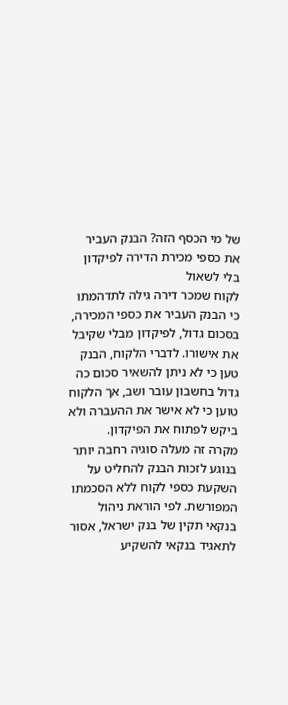של מי הכסף הזה? הבנק העביר את כספי מכירת הדירה לפיקדון בלי לשאול
לקוח שמכר דירה גילה לתדהמתו כי הבנק העביר את כספי המכירה, בסכום גדול, לפיקדון מבלי שקיבל את אישורו. לדברי הלקוח, הבנק טען כי לא ניתן להשאיר סכום כה גדול בחשבון עובר ושב, אך הלקוח טוען כי לא אישר את ההעברה ולא ביקש לפתוח את הפיקדון.
מקרה זה מעלה סוגיה רחבה יותר בנוגע לזכות הבנק להחליט על השקעת כספי לקוח ללא הסכמתו המפורשת. לפי הוראת ניהול בנקאי תקין של בנק ישראל, אסור לתאגיד בנקאי להשקיע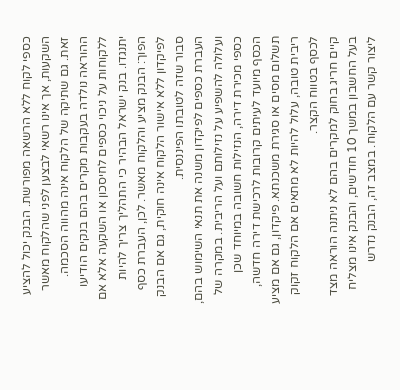כספי לקוח ללא הרשאה מפורשת. הבנק יכול להציע השקעות, אך אינו רשאי לבצען לפני שהלקוח מאשר זאת. גם שתיקה של הלקוח אינה מהווה הסכמה.
ההוראה נולדה בעקבות מקרים בהם בנקים הודיעו ללקוחות על ניכוי כספים לחיסכון או השקעה אלא אם יתנגדו. בנק ישראל הבהיר כי התהליך צריך להיות הפוך: הבנק מציע והלקוח מאשר. לכן, העברת כסף לפיקדון ללא אישור הלקוח אינה חוקית, גם אם הבנק סבור שזה לטובתו הפיננסית.
העברת כספים לפיקדון משנה את תנאי השימוש בהם, ועלולה להשפיע על נזילותם ועל הריבית. במקרה של כספי מכירת דירה, הנזילות חשובה במיוחד שכן הכסף מיועד לעיתים קרובות לרכישת דירה חדשה, תשלום מסים או סגירת משכנתא. פיקדון, גם אם מציע ריבית טובה, עלול להיות לא מתאים אם הלקוח זקוק לכסף בטווח הקצר.
קיים חריג בחוק למקרים בהם לא ניתנה הוראה מצד בעל החשבון במשך 10 חודשים, והבנק אינו מצליח ליצור קשר עם הלקוח. במצב זה, הבנק נדרש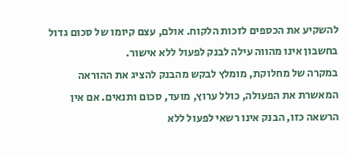להשקיע את הכספים לזכות הלקוח. אולם, עצם קיומו של סכום גדול בחשבון אינו מהווה עילה לבנק לפעול ללא אישור.
במקרה של מחלוקת, מומלץ לבקש מהבנק להציג את ההוראה המאשרת את הפעולה, כולל ערוץ, מועד, סכום ותנאים. אם אין הרשאה כזו, הבנק אינו רשאי לפעול ללא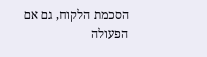הסכמת הלקוח, גם אם הפעולה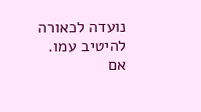נועדה לכאורה להיטיב עמו.
אם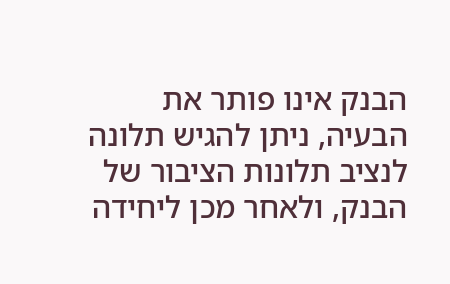הבנק אינו פותר את הבעיה, ניתן להגיש תלונה לנציב תלונות הציבור של הבנק, ולאחר מכן ליחידה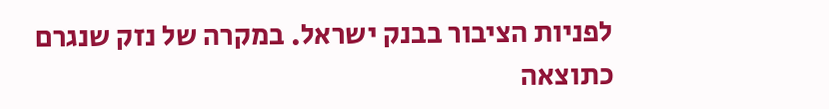לפניות הציבור בבנק ישראל. במקרה של נזק שנגרם כתוצאה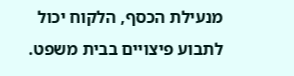מנעילת הכסף, הלקוח יכול לתבוע פיצויים בבית משפט.